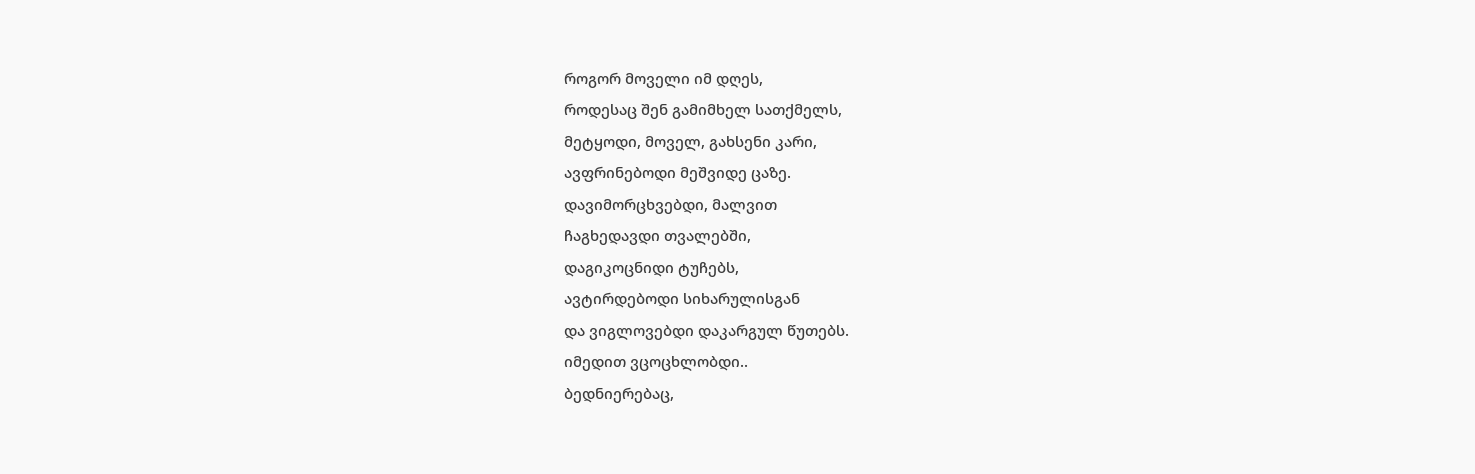როგორ მოველი იმ დღეს,
როდესაც შენ გამიმხელ სათქმელს,
მეტყოდი, მოველ, გახსენი კარი,
ავფრინებოდი მეშვიდე ცაზე.
დავიმორცხვებდი, მალვით
ჩაგხედავდი თვალებში,
დაგიკოცნიდი ტუჩებს,
ავტირდებოდი სიხარულისგან
და ვიგლოვებდი დაკარგულ წუთებს.
იმედით ვცოცხლობდი..
ბედნიერებაც,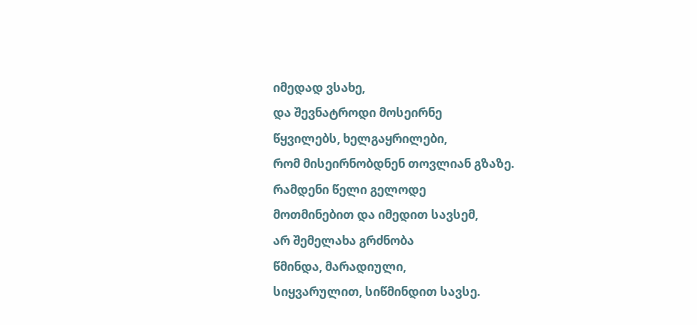იმედად ვსახე,
და შევნატროდი მოსეირნე
წყვილებს, ხელგაყრილები,
რომ მისეირნობდნენ თოვლიან გზაზე.
რამდენი წელი გელოდე
მოთმინებით და იმედით სავსემ,
არ შემელახა გრძნობა
წმინდა, მარადიული,
სიყვარულით, სიწმინდით სავსე.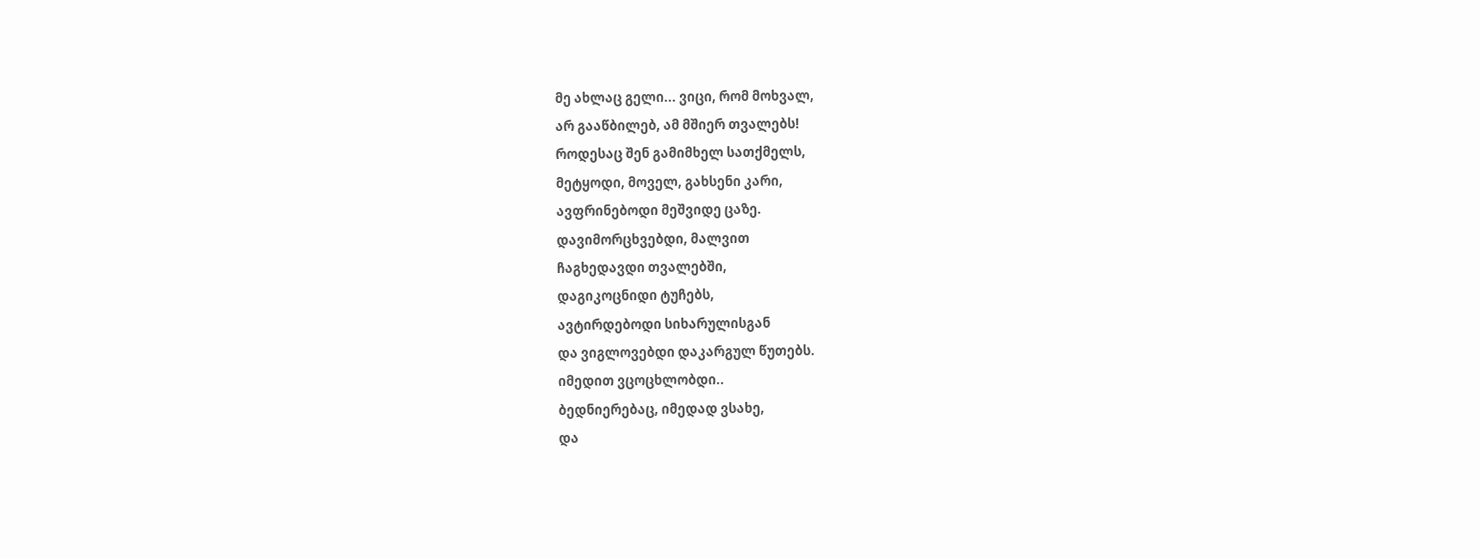მე ახლაც გელი... ვიცი, რომ მოხვალ,
არ გააწბილებ, ამ მშიერ თვალებს!
როდესაც შენ გამიმხელ სათქმელს,
მეტყოდი, მოველ, გახსენი კარი,
ავფრინებოდი მეშვიდე ცაზე.
დავიმორცხვებდი, მალვით
ჩაგხედავდი თვალებში,
დაგიკოცნიდი ტუჩებს,
ავტირდებოდი სიხარულისგან
და ვიგლოვებდი დაკარგულ წუთებს.
იმედით ვცოცხლობდი..
ბედნიერებაც, იმედად ვსახე,
და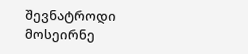შევნატროდი მოსეირნე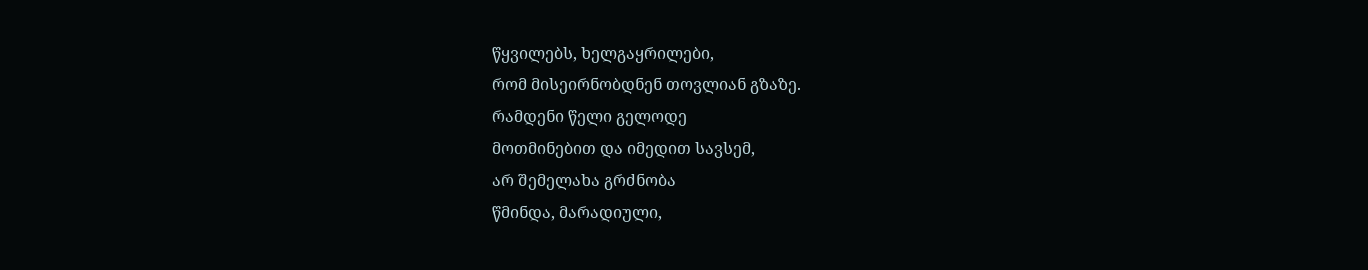წყვილებს, ხელგაყრილები,
რომ მისეირნობდნენ თოვლიან გზაზე.
რამდენი წელი გელოდე
მოთმინებით და იმედით სავსემ,
არ შემელახა გრძნობა
წმინდა, მარადიული,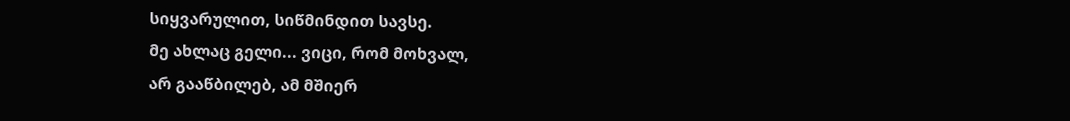სიყვარულით, სიწმინდით სავსე.
მე ახლაც გელი... ვიცი, რომ მოხვალ,
არ გააწბილებ, ამ მშიერ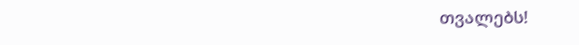თვალებს!